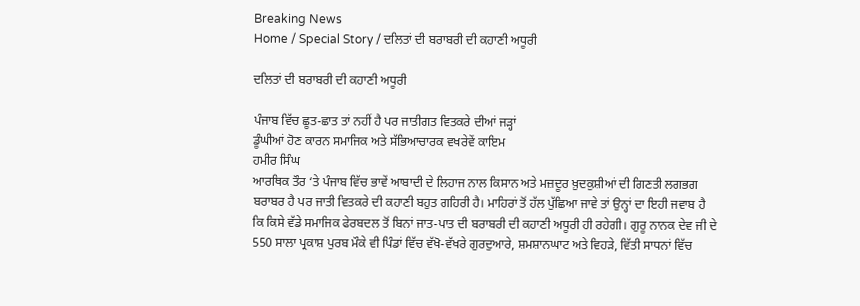Breaking News
Home / Special Story / ਦਲਿਤਾਂ ਦੀ ਬਰਾਬਰੀ ਦੀ ਕਹਾਣੀ ਅਧੂਰੀ

ਦਲਿਤਾਂ ਦੀ ਬਰਾਬਰੀ ਦੀ ਕਹਾਣੀ ਅਧੂਰੀ

ਪੰਜਾਬ ਵਿੱਚ ਛੂਤ-ਛਾਤ ਤਾਂ ਨਹੀਂ ਹੈ ਪਰ ਜਾਤੀਗਤ ਵਿਤਕਰੇ ਦੀਆਂ ਜੜ੍ਹਾਂ
ਡੂੰਘੀਆਂ ਹੋਣ ਕਾਰਨ ਸਮਾਜਿਕ ਅਤੇ ਸੱਭਿਆਚਾਰਕ ਵਖਰੇਵੇਂ ਕਾਇਮ
ਹਮੀਰ ਸਿੰਘ
ਆਰਥਿਕ ਤੌਰ ‘ਤੇ ਪੰਜਾਬ ਵਿੱਚ ਭਾਵੇਂ ਆਬਾਦੀ ਦੇ ਲਿਹਾਜ ਨਾਲ ਕਿਸਾਨ ਅਤੇ ਮਜ਼ਦੂਰ ਖ਼ੁਦਕੁਸ਼ੀਆਂ ਦੀ ਗਿਣਤੀ ਲਗਭਗ ਬਰਾਬਰ ਹੈ ਪਰ ਜਾਤੀ ਵਿਤਕਰੇ ਦੀ ਕਹਾਣੀ ਬਹੁਤ ਗਹਿਰੀ ਹੈ। ਮਾਹਿਰਾਂ ਤੋਂ ਹੱਲ ਪੁੱਛਿਆ ਜਾਵੇ ਤਾਂ ਉਨ੍ਹਾਂ ਦਾ ਇਹੀ ਜਵਾਬ ਹੈ ਕਿ ਕਿਸੇ ਵੱਡੇ ਸਮਾਜਿਕ ਫੇਰਬਦਲ ਤੋਂ ਬਿਨਾਂ ਜਾਤ-ਪਾਤ ਦੀ ਬਰਾਬਰੀ ਦੀ ਕਹਾਣੀ ਅਧੂਰੀ ਹੀ ਰਹੇਗੀ। ਗੁਰੂ ਨਾਨਕ ਦੇਵ ਜੀ ਦੇ 550 ਸਾਲਾ ਪ੍ਰਕਾਸ਼ ਪੁਰਬ ਮੌਕੇ ਵੀ ਪਿੰਡਾਂ ਵਿੱਚ ਵੱਖੋ-ਵੱਖਰੇ ਗੁਰਦੁਆਰੇ, ਸ਼ਮਸ਼ਾਨਘਾਟ ਅਤੇ ਵਿਹੜੇ, ਵਿੱਤੀ ਸਾਧਨਾਂ ਵਿੱਚ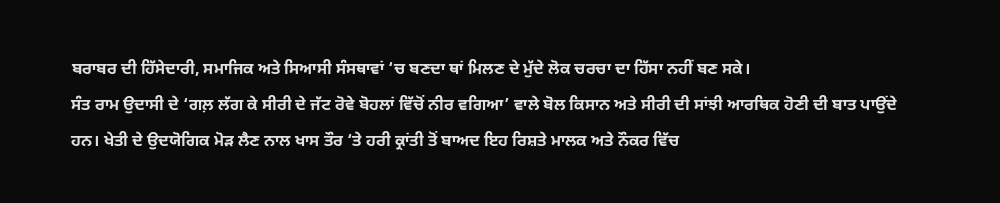ਬਰਾਬਰ ਦੀ ਹਿੱਸੇਦਾਰੀ, ਸਮਾਜਿਕ ਅਤੇ ਸਿਆਸੀ ਸੰਸਥਾਵਾਂ ‘ਚ ਬਣਦਾ ਥਾਂ ਮਿਲਣ ਦੇ ਮੁੱਦੇ ਲੋਕ ਚਰਚਾ ਦਾ ਹਿੱਸਾ ਨਹੀਂ ਬਣ ਸਕੇ।
ਸੰਤ ਰਾਮ ਉਦਾਸੀ ਦੇ ‘ਗਲ਼ ਲੱਗ ਕੇ ਸੀਰੀ ਦੇ ਜੱਟ ਰੋਵੇ ਬੋਹਲਾਂ ਵਿੱਚੋਂ ਨੀਰ ਵਗਿਆ’ ਵਾਲੇ ਬੋਲ ਕਿਸਾਨ ਅਤੇ ਸੀਰੀ ਦੀ ਸਾਂਝੀ ਆਰਥਿਕ ਹੋਣੀ ਦੀ ਬਾਤ ਪਾਉਂਦੇ ਹਨ। ਖੇਤੀ ਦੇ ਉਦਯੋਗਿਕ ਮੋੜ ਲੈਣ ਨਾਲ ਖਾਸ ਤੌਰ ‘ਤੇ ਹਰੀ ਕ੍ਰਾਂਤੀ ਤੋਂ ਬਾਅਦ ਇਹ ਰਿਸ਼ਤੇ ਮਾਲਕ ਅਤੇ ਨੌਕਰ ਵਿੱਚ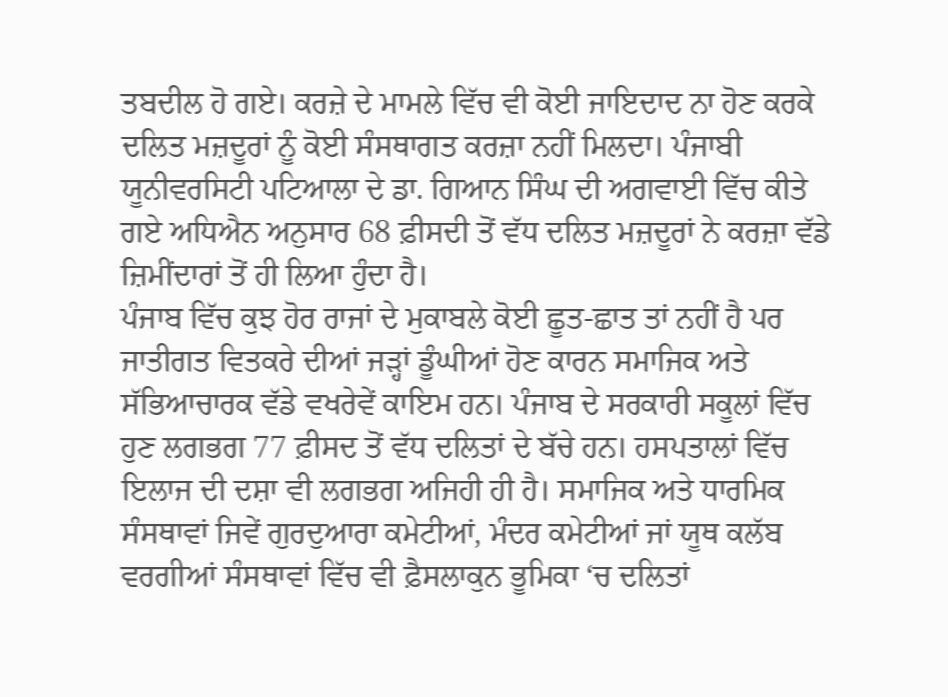ਤਬਦੀਲ ਹੋ ਗਏ। ਕਰਜ਼ੇ ਦੇ ਮਾਮਲੇ ਵਿੱਚ ਵੀ ਕੋਈ ਜਾਇਦਾਦ ਨਾ ਹੋਣ ਕਰਕੇ ਦਲਿਤ ਮਜ਼ਦੂਰਾਂ ਨੂੰ ਕੋਈ ਸੰਸਥਾਗਤ ਕਰਜ਼ਾ ਨਹੀਂ ਮਿਲਦਾ। ਪੰਜਾਬੀ ਯੂਨੀਵਰਸਿਟੀ ਪਟਿਆਲਾ ਦੇ ਡਾ. ਗਿਆਨ ਸਿੰਘ ਦੀ ਅਗਵਾਈ ਵਿੱਚ ਕੀਤੇ ਗਏ ਅਧਿਐਨ ਅਨੁਸਾਰ 68 ਫ਼ੀਸਦੀ ਤੋਂ ਵੱਧ ਦਲਿਤ ਮਜ਼ਦੂਰਾਂ ਨੇ ਕਰਜ਼ਾ ਵੱਡੇ ਜ਼ਿਮੀਂਦਾਰਾਂ ਤੋਂ ਹੀ ਲਿਆ ਹੁੰਦਾ ਹੈ।
ਪੰਜਾਬ ਵਿੱਚ ਕੁਝ ਹੋਰ ਰਾਜਾਂ ਦੇ ਮੁਕਾਬਲੇ ਕੋਈ ਛੂਤ-ਛਾਤ ਤਾਂ ਨਹੀਂ ਹੈ ਪਰ ਜਾਤੀਗਤ ਵਿਤਕਰੇ ਦੀਆਂ ਜੜ੍ਹਾਂ ਡੂੰਘੀਆਂ ਹੋਣ ਕਾਰਨ ਸਮਾਜਿਕ ਅਤੇ ਸੱਭਿਆਚਾਰਕ ਵੱਡੇ ਵਖਰੇਵੇਂ ਕਾਇਮ ਹਨ। ਪੰਜਾਬ ਦੇ ਸਰਕਾਰੀ ਸਕੂਲਾਂ ਵਿੱਚ ਹੁਣ ਲਗਭਗ 77 ਫ਼ੀਸਦ ਤੋਂ ਵੱਧ ਦਲਿਤਾਂ ਦੇ ਬੱਚੇ ਹਨ। ਹਸਪਤਾਲਾਂ ਵਿੱਚ ਇਲਾਜ ਦੀ ਦਸ਼ਾ ਵੀ ਲਗਭਗ ਅਜਿਹੀ ਹੀ ਹੈ। ਸਮਾਜਿਕ ਅਤੇ ਧਾਰਮਿਕ ਸੰਸਥਾਵਾਂ ਜਿਵੇਂ ਗੁਰਦੁਆਰਾ ਕਮੇਟੀਆਂ, ਮੰਦਰ ਕਮੇਟੀਆਂ ਜਾਂ ਯੂਥ ਕਲੱਬ ਵਰਗੀਆਂ ਸੰਸਥਾਵਾਂ ਵਿੱਚ ਵੀ ਫ਼ੈਸਲਾਕੁਨ ਭੂਮਿਕਾ ‘ਚ ਦਲਿਤਾਂ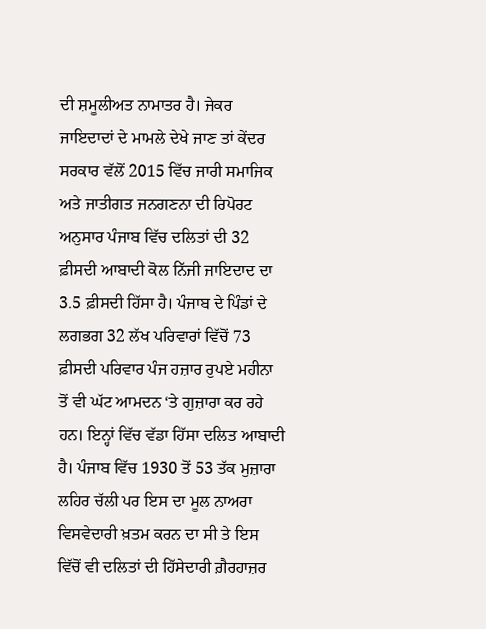ਦੀ ਸ਼ਮੂਲੀਅਤ ਨਾਮਾਤਰ ਹੈ। ਜੇਕਰ ਜਾਇਦਾਦਾਂ ਦੇ ਮਾਮਲੇ ਦੇਖੇ ਜਾਣ ਤਾਂ ਕੇਂਦਰ ਸਰਕਾਰ ਵੱਲੋਂ 2015 ਵਿੱਚ ਜਾਰੀ ਸਮਾਜਿਕ ਅਤੇ ਜਾਤੀਗਤ ਜਨਗਣਨਾ ਦੀ ਰਿਪੋਰਟ ਅਨੁਸਾਰ ਪੰਜਾਬ ਵਿੱਚ ਦਲਿਤਾਂ ਦੀ 32 ਫ਼ੀਸਦੀ ਆਬਾਦੀ ਕੋਲ ਨਿੱਜੀ ਜਾਇਦਾਦ ਦਾ 3.5 ਫ਼ੀਸਦੀ ਹਿੱਸਾ ਹੈ। ਪੰਜਾਬ ਦੇ ਪਿੰਡਾਂ ਦੇ ਲਗਭਗ 32 ਲੱਖ ਪਰਿਵਾਰਾਂ ਵਿੱਚੋਂ 73 ਫ਼ੀਸਦੀ ਪਰਿਵਾਰ ਪੰਜ ਹਜ਼ਾਰ ਰੁਪਏ ਮਹੀਨਾ ਤੋਂ ਵੀ ਘੱਟ ਆਮਦਨ ‘ਤੇ ਗੁਜ਼ਾਰਾ ਕਰ ਰਹੇ ਹਨ। ਇਨ੍ਹਾਂ ਵਿੱਚ ਵੱਡਾ ਹਿੱਸਾ ਦਲਿਤ ਆਬਾਦੀ ਹੈ। ਪੰਜਾਬ ਵਿੱਚ 1930 ਤੋਂ 53 ਤੱਕ ਮੁਜ਼ਾਰਾ ਲਹਿਰ ਚੱਲੀ ਪਰ ਇਸ ਦਾ ਮੂਲ ਨਾਅਰਾ ਵਿਸਵੇਦਾਰੀ ਖ਼ਤਮ ਕਰਨ ਦਾ ਸੀ ਤੇ ਇਸ ਵਿੱਚੋਂ ਵੀ ਦਲਿਤਾਂ ਦੀ ਹਿੱਸੇਦਾਰੀ ਗ਼ੈਰਹਾਜ਼ਰ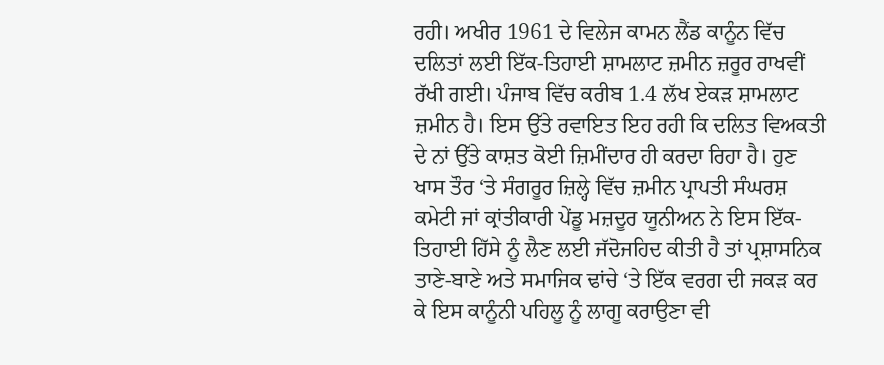ਰਹੀ। ਅਖੀਰ 1961 ਦੇ ਵਿਲੇਜ ਕਾਮਨ ਲੈਂਡ ਕਾਨੂੰਨ ਵਿੱਚ ਦਲਿਤਾਂ ਲਈ ਇੱਕ-ਤਿਹਾਈ ਸ਼ਾਮਲਾਟ ਜ਼ਮੀਨ ਜ਼ਰੂਰ ਰਾਖਵੀਂ ਰੱਖੀ ਗਈ। ਪੰਜਾਬ ਵਿੱਚ ਕਰੀਬ 1.4 ਲੱਖ ਏਕੜ ਸ਼ਾਮਲਾਟ ਜ਼ਮੀਨ ਹੈ। ਇਸ ਉੱਤੇ ਰਵਾਇਤ ਇਹ ਰਹੀ ਕਿ ਦਲਿਤ ਵਿਅਕਤੀ ਦੇ ਨਾਂ ਉੱਤੇ ਕਾਸ਼ਤ ਕੋਈ ਜ਼ਿਮੀਂਦਾਰ ਹੀ ਕਰਦਾ ਰਿਹਾ ਹੈ। ਹੁਣ ਖਾਸ ਤੌਰ ‘ਤੇ ਸੰਗਰੂਰ ਜ਼ਿਲ੍ਹੇ ਵਿੱਚ ਜ਼ਮੀਨ ਪ੍ਰਾਪਤੀ ਸੰਘਰਸ਼ ਕਮੇਟੀ ਜਾਂ ਕ੍ਰਾਂਤੀਕਾਰੀ ਪੇਂਡੂ ਮਜ਼ਦੂਰ ਯੂਨੀਅਨ ਨੇ ਇਸ ਇੱਕ-ਤਿਹਾਈ ਹਿੱਸੇ ਨੂੰ ਲੈਣ ਲਈ ਜੱਦੋਜਹਿਦ ਕੀਤੀ ਹੈ ਤਾਂ ਪ੍ਰਸ਼ਾਸਨਿਕ ਤਾਣੇ-ਬਾਣੇ ਅਤੇ ਸਮਾਜਿਕ ਢਾਂਚੇ ‘ਤੇ ਇੱਕ ਵਰਗ ਦੀ ਜਕੜ ਕਰ ਕੇ ਇਸ ਕਾਨੂੰਨੀ ਪਹਿਲੂ ਨੂੰ ਲਾਗੂ ਕਰਾਉਣਾ ਵੀ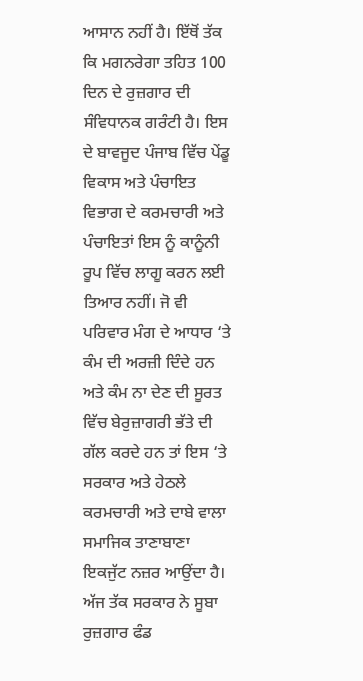ਆਸਾਨ ਨਹੀਂ ਹੈ। ਇੱਥੋਂ ਤੱਕ ਕਿ ਮਗਨਰੇਗਾ ਤਹਿਤ 100 ਦਿਨ ਦੇ ਰੁਜ਼ਗਾਰ ਦੀ ਸੰਵਿਧਾਨਕ ਗਰੰਟੀ ਹੈ। ਇਸ ਦੇ ਬਾਵਜੂਦ ਪੰਜਾਬ ਵਿੱਚ ਪੇਂਡੂ ਵਿਕਾਸ ਅਤੇ ਪੰਚਾਇਤ ਵਿਭਾਗ ਦੇ ਕਰਮਚਾਰੀ ਅਤੇ ਪੰਚਾਇਤਾਂ ਇਸ ਨੂੰ ਕਾਨੂੰਨੀ ਰੂਪ ਵਿੱਚ ਲਾਗੂ ਕਰਨ ਲਈ ਤਿਆਰ ਨਹੀਂ। ਜੋ ਵੀ ਪਰਿਵਾਰ ਮੰਗ ਦੇ ਆਧਾਰ ‘ਤੇ ਕੰਮ ਦੀ ਅਰਜ਼ੀ ਦਿੰਦੇ ਹਨ ਅਤੇ ਕੰਮ ਨਾ ਦੇਣ ਦੀ ਸੂਰਤ ਵਿੱਚ ਬੇਰੁਜ਼ਾਗਰੀ ਭੱਤੇ ਦੀ ਗੱਲ ਕਰਦੇ ਹਨ ਤਾਂ ਇਸ ‘ਤੇ ਸਰਕਾਰ ਅਤੇ ਹੇਠਲੇ ਕਰਮਚਾਰੀ ਅਤੇ ਦਾਬੇ ਵਾਲਾ ਸਮਾਜਿਕ ਤਾਣਾਬਾਣਾ ਇਕਜੁੱਟ ਨਜ਼ਰ ਆਉਂਦਾ ਹੈ। ਅੱਜ ਤੱਕ ਸਰਕਾਰ ਨੇ ਸੂਬਾ ਰੁਜ਼ਗਾਰ ਫੰਡ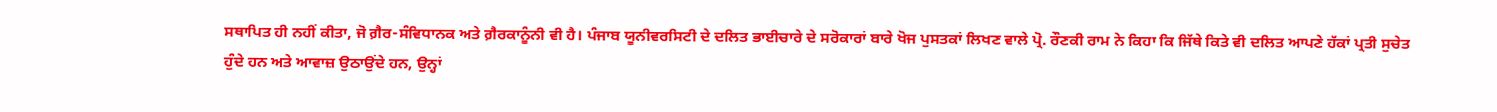ਸਥਾਪਿਤ ਹੀ ਨਹੀਂ ਕੀਤਾ, ਜੋ ਗ਼ੈਰ-ਸੰਵਿਧਾਨਕ ਅਤੇ ਗ਼ੈਰਕਾਨੂੰਨੀ ਵੀ ਹੈ। ਪੰਜਾਬ ਯੂਨੀਵਰਸਿਟੀ ਦੇ ਦਲਿਤ ਭਾਈਚਾਰੇ ਦੇ ਸਰੋਕਾਰਾਂ ਬਾਰੇ ਖੋਜ ਪੁਸਤਕਾਂ ਲਿਖਣ ਵਾਲੇ ਪ੍ਰੋ. ਰੌਣਕੀ ਰਾਮ ਨੇ ਕਿਹਾ ਕਿ ਜਿੱਥੇ ਕਿਤੇ ਵੀ ਦਲਿਤ ਆਪਣੇ ਹੱਕਾਂ ਪ੍ਰਤੀ ਸੁਚੇਤ ਹੁੰਦੇ ਹਨ ਅਤੇ ਆਵਾਜ਼ ਉਠਾਉਂਦੇ ਹਨ, ਉਨ੍ਹਾਂ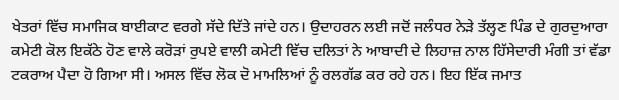ਖੇਤਰਾਂ ਵਿੱਚ ਸਮਾਜਿਕ ਬਾਈਕਾਟ ਵਰਗੇ ਸੱਦੇ ਦਿੱਤੇ ਜਾਂਦੇ ਹਨ। ਉਦਾਹਰਨ ਲਈ ਜਦੋਂ ਜਲੰਧਰ ਨੇੜੇ ਤੱਲ੍ਹਣ ਪਿੰਡ ਦੇ ਗੁਰਦੁਆਰਾ ਕਮੇਟੀ ਕੋਲ ਇਕੱਠੇ ਹੋਣ ਵਾਲੇ ਕਰੋੜਾਂ ਰੁਪਏ ਵਾਲੀ ਕਮੇਟੀ ਵਿੱਚ ਦਲਿਤਾਂ ਨੇ ਆਬਾਦੀ ਦੇ ਲਿਹਾਜ਼ ਨਾਲ ਹਿੱਸੇਦਾਰੀ ਮੰਗੀ ਤਾਂ ਵੱਡਾ ਟਕਰਾਅ ਪੈਦਾ ਹੋ ਗਿਆ ਸੀ। ਅਸਲ ਵਿੱਚ ਲੋਕ ਦੋ ਮਾਮਲਿਆਂ ਨੂੰ ਰਲਗੱਡ ਕਰ ਰਹੇ ਹਨ। ਇਹ ਇੱਕ ਜਮਾਤ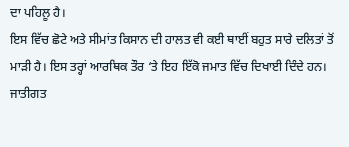ਦਾ ਪਹਿਲੂ ਹੈ।
ਇਸ ਵਿੱਚ ਛੋਟੇ ਅਤੇ ਸੀਮਾਂਤ ਕਿਸਾਨ ਦੀ ਹਾਲਤ ਵੀ ਕਈ ਥਾਈਂ ਬਹੁਤ ਸਾਰੇ ਦਲਿਤਾਂ ਤੋਂ ਮਾੜੀ ਹੈ। ਇਸ ਤਰ੍ਹਾਂ ਆਰਥਿਕ ਤੌਰ ‘ਤੇ ਇਹ ਇੱਕੋ ਜਮਾਤ ਵਿੱਚ ਦਿਖਾਈ ਦਿੰਦੇ ਹਨ। ਜਾਤੀਗਤ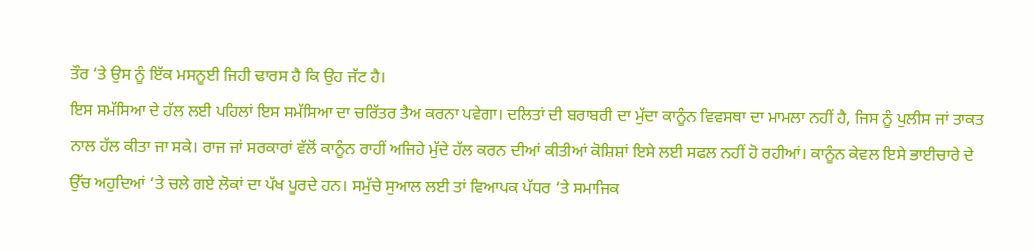ਤੌਰ ‘ਤੇ ਉਸ ਨੂੰ ਇੱਕ ਮਸਨੂਈ ਜਿਹੀ ਢਾਰਸ ਹੈ ਕਿ ਉਹ ਜੱਟ ਹੈ।
ਇਸ ਸਮੱਸਿਆ ਦੇ ਹੱਲ ਲਈ ਪਹਿਲਾਂ ਇਸ ਸਮੱਸਿਆ ਦਾ ਚਰਿੱਤਰ ਤੈਅ ਕਰਨਾ ਪਵੇਗਾ। ਦਲਿਤਾਂ ਦੀ ਬਰਾਬਰੀ ਦਾ ਮੁੱਦਾ ਕਾਨੂੰਨ ਵਿਵਸਥਾ ਦਾ ਮਾਮਲਾ ਨਹੀਂ ਹੈ, ਜਿਸ ਨੂੰ ਪੁਲੀਸ ਜਾਂ ਤਾਕਤ ਨਾਲ ਹੱਲ ਕੀਤਾ ਜਾ ਸਕੇ। ਰਾਜ ਜਾਂ ਸਰਕਾਰਾਂ ਵੱਲੋਂ ਕਾਨੂੰਨ ਰਾਹੀਂ ਅਜਿਹੇ ਮੁੱਦੇ ਹੱਲ ਕਰਨ ਦੀਆਂ ਕੀਤੀਆਂ ਕੋਸ਼ਿਸ਼ਾਂ ਇਸੇ ਲਈ ਸਫਲ ਨਹੀਂ ਹੋ ਰਹੀਆਂ। ਕਾਨੂੰਨ ਕੇਵਲ ਇਸੇ ਭਾਈਚਾਰੇ ਦੇ ਉੱਚ ਅਹੁਦਿਆਂ ‘ਤੇ ਚਲੇ ਗਏ ਲੋਕਾਂ ਦਾ ਪੱਖ ਪੂਰਦੇ ਹਨ। ਸਮੁੱਚੇ ਸੁਆਲ ਲਈ ਤਾਂ ਵਿਆਪਕ ਪੱਧਰ ‘ਤੇ ਸਮਾਜਿਕ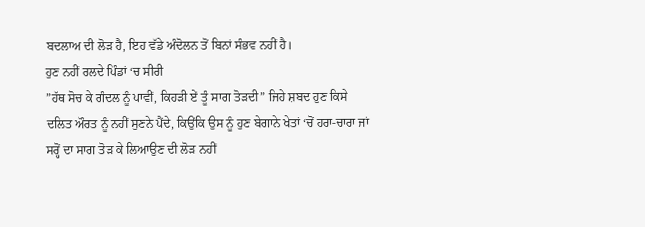ਬਦਲਾਅ ਦੀ ਲੋੜ ਹੈ, ਇਹ ਵੱਡੇ ਅੰਦੋਲਨ ਤੋਂ ਬਿਨਾਂ ਸੰਭਵ ਨਹੀਂ ਹੈ।
ਹੁਣ ਨਹੀਂ ਰਲਦੇ ਪਿੰਡਾਂ ‘ਚ ਸੀਰੀ
”ਹੱਥ ਸੋਚ ਕੇ ਗੰਦਲ ਨੂੰ ਪਾਵੀਂ, ਕਿਹੜੀ ਏਂ ਤੂੰ ਸਾਗ ਤੋੜਦੀ” ਜਿਹੇ ਸ਼ਬਦ ਹੁਣ ਕਿਸੇ ਦਲਿਤ ਔਰਤ ਨੂੰ ਨਹੀਂ ਸੁਣਨੇ ਪੈਂਦੇ, ਕਿਉਂਕਿ ਉਸ ਨੂੰ ਹੁਣ ਬੇਗਾਨੇ ਖੇਤਾਂ ‘ਚੋਂ ਹਰਾ-ਚਾਰਾ ਜਾਂ ਸਰ੍ਹੋਂ ਦਾ ਸਾਗ ਤੋੜ ਕੇ ਲਿਆਉਣ ਦੀ ਲੋੜ ਨਹੀਂ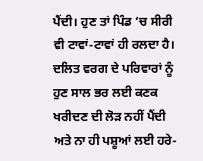ਪੈਂਦੀ। ਹੁਣ ਤਾਂ ਪਿੰਡ ‘ਚ ਸੀਰੀ ਵੀ ਟਾਵਾਂ-ਟਾਵਾਂ ਹੀ ਰਲਦਾ ਹੈ। ਦਲਿਤ ਵਰਗ ਦੇ ਪਰਿਵਾਰਾਂ ਨੂੰ ਹੁਣ ਸਾਲ ਭਰ ਲਈ ਕਣਕ ਖਰੀਦਣ ਦੀ ਲੋੜ ਨਹੀਂ ਪੈਂਦੀ ਅਤੇ ਨਾ ਹੀ ਪਸ਼ੂਆਂ ਲਈ ਹਰੇ-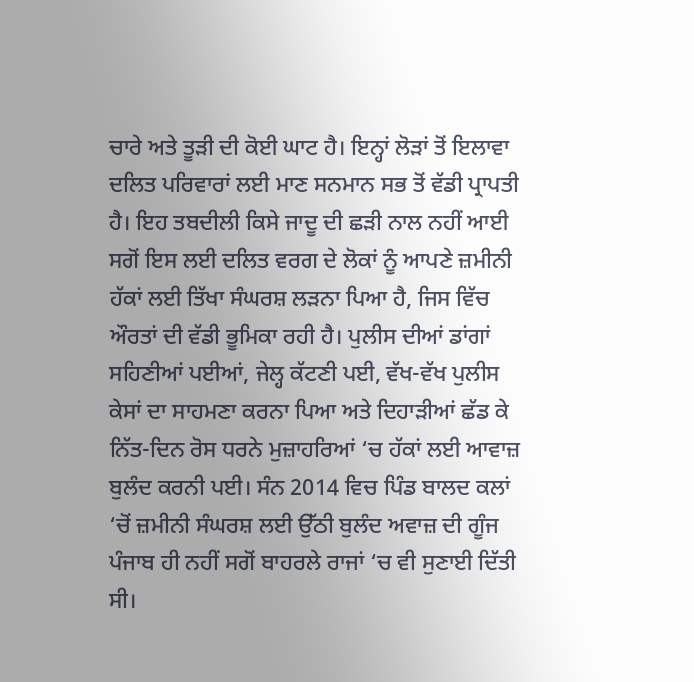ਚਾਰੇ ਅਤੇ ਤੂੜੀ ਦੀ ਕੋਈ ਘਾਟ ਹੈ। ਇਨ੍ਹਾਂ ਲੋੜਾਂ ਤੋਂ ਇਲਾਵਾ ਦਲਿਤ ਪਰਿਵਾਰਾਂ ਲਈ ਮਾਣ ਸਨਮਾਨ ਸਭ ਤੋਂ ਵੱਡੀ ਪ੍ਰਾਪਤੀ ਹੈ। ਇਹ ਤਬਦੀਲੀ ਕਿਸੇ ਜਾਦੂ ਦੀ ਛੜੀ ਨਾਲ ਨਹੀਂ ਆਈ ਸਗੋਂ ਇਸ ਲਈ ਦਲਿਤ ਵਰਗ ਦੇ ਲੋਕਾਂ ਨੂੰ ਆਪਣੇ ਜ਼ਮੀਨੀ ਹੱਕਾਂ ਲਈ ਤਿੱਖਾ ਸੰਘਰਸ਼ ਲੜਨਾ ਪਿਆ ਹੈ, ਜਿਸ ਵਿੱਚ ਔਰਤਾਂ ਦੀ ਵੱਡੀ ਭੂਮਿਕਾ ਰਹੀ ਹੈ। ਪੁਲੀਸ ਦੀਆਂ ਡਾਂਗਾਂ ਸਹਿਣੀਆਂ ਪਈਆਂ, ਜੇਲ੍ਹ ਕੱਟਣੀ ਪਈ, ਵੱਖ-ਵੱਖ ਪੁਲੀਸ ਕੇਸਾਂ ਦਾ ਸਾਹਮਣਾ ਕਰਨਾ ਪਿਆ ਅਤੇ ਦਿਹਾੜੀਆਂ ਛੱਡ ਕੇ ਨਿੱਤ-ਦਿਨ ਰੋਸ ਧਰਨੇ ਮੁਜ਼ਾਹਰਿਆਂ ‘ਚ ਹੱਕਾਂ ਲਈ ਆਵਾਜ਼ ਬੁਲੰਦ ਕਰਨੀ ਪਈ। ਸੰਨ 2014 ਵਿਚ ਪਿੰਡ ਬਾਲਦ ਕਲਾਂ ‘ਚੋਂ ਜ਼ਮੀਨੀ ਸੰਘਰਸ਼ ਲਈ ਉੱਠੀ ਬੁਲੰਦ ਅਵਾਜ਼ ਦੀ ਗੂੰਜ ਪੰਜਾਬ ਹੀ ਨਹੀਂ ਸਗੋਂ ਬਾਹਰਲੇ ਰਾਜਾਂ ‘ਚ ਵੀ ਸੁਣਾਈ ਦਿੱਤੀ ਸੀ।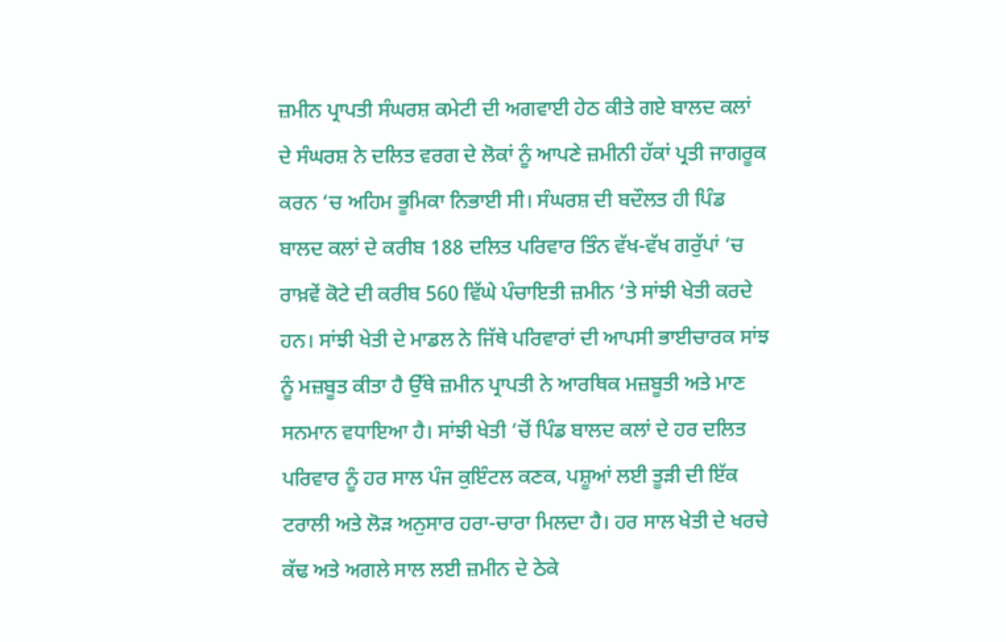ਜ਼ਮੀਨ ਪ੍ਰਾਪਤੀ ਸੰਘਰਸ਼ ਕਮੇਟੀ ਦੀ ਅਗਵਾਈ ਹੇਠ ਕੀਤੇ ਗਏ ਬਾਲਦ ਕਲਾਂ ਦੇ ਸੰਘਰਸ਼ ਨੇ ਦਲਿਤ ਵਰਗ ਦੇ ਲੋਕਾਂ ਨੂੰ ਆਪਣੇ ਜ਼ਮੀਨੀ ਹੱਕਾਂ ਪ੍ਰਤੀ ਜਾਗਰੂਕ ਕਰਨ ‘ਚ ਅਹਿਮ ਭੂਮਿਕਾ ਨਿਭਾਈ ਸੀ। ਸੰਘਰਸ਼ ਦੀ ਬਦੌਲਤ ਹੀ ਪਿੰਡ ਬਾਲਦ ਕਲਾਂ ਦੇ ਕਰੀਬ 188 ਦਲਿਤ ਪਰਿਵਾਰ ਤਿੰਨ ਵੱਖ-ਵੱਖ ਗਰੁੱਪਾਂ ‘ਚ ਰਾਖ਼ਵੇਂ ਕੋਟੇ ਦੀ ਕਰੀਬ 560 ਵਿੱਘੇ ਪੰਚਾਇਤੀ ਜ਼ਮੀਨ ‘ਤੇ ਸਾਂਝੀ ਖੇਤੀ ਕਰਦੇ ਹਨ। ਸਾਂਝੀ ਖੇਤੀ ਦੇ ਮਾਡਲ ਨੇ ਜਿੱਥੇ ਪਰਿਵਾਰਾਂ ਦੀ ਆਪਸੀ ਭਾਈਚਾਰਕ ਸਾਂਝ ਨੂੰ ਮਜ਼ਬੂਤ ਕੀਤਾ ਹੈ ਉੱਥੇ ਜ਼ਮੀਨ ਪ੍ਰਾਪਤੀ ਨੇ ਆਰਥਿਕ ਮਜ਼ਬੂਤੀ ਅਤੇ ਮਾਣ ਸਨਮਾਨ ਵਧਾਇਆ ਹੈ। ਸਾਂਝੀ ਖੇਤੀ ‘ਚੋਂ ਪਿੰਡ ਬਾਲਦ ਕਲਾਂ ਦੇ ਹਰ ਦਲਿਤ ਪਰਿਵਾਰ ਨੂੰ ਹਰ ਸਾਲ ਪੰਜ ਕੁਇੰਟਲ ਕਣਕ, ਪਸ਼ੂਆਂ ਲਈ ਤੂੜੀ ਦੀ ਇੱਕ ਟਰਾਲੀ ਅਤੇ ਲੋੜ ਅਨੁਸਾਰ ਹਰਾ-ਚਾਰਾ ਮਿਲਦਾ ਹੈ। ਹਰ ਸਾਲ ਖੇਤੀ ਦੇ ਖਰਚੇ ਕੱਢ ਅਤੇ ਅਗਲੇ ਸਾਲ ਲਈ ਜ਼ਮੀਨ ਦੇ ਠੇਕੇ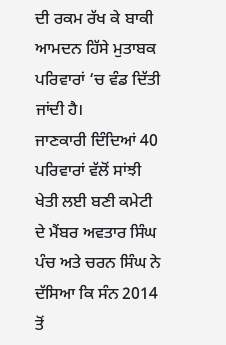ਦੀ ਰਕਮ ਰੱਖ ਕੇ ਬਾਕੀ ਆਮਦਨ ਹਿੱਸੇ ਮੁਤਾਬਕ ਪਰਿਵਾਰਾਂ ‘ਚ ਵੰਡ ਦਿੱਤੀ ਜਾਂਦੀ ਹੈ।
ਜਾਣਕਾਰੀ ਦਿੰਦਿਆਂ 40 ਪਰਿਵਾਰਾਂ ਵੱਲੋਂ ਸਾਂਝੀ ਖੇਤੀ ਲਈ ਬਣੀ ਕਮੇਟੀ ਦੇ ਮੈਂਬਰ ਅਵਤਾਰ ਸਿੰਘ ਪੰਚ ਅਤੇ ਚਰਨ ਸਿੰਘ ਨੇ ਦੱਸਿਆ ਕਿ ਸੰਨ 2014 ਤੋਂ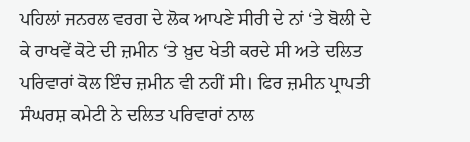ਪਹਿਲਾਂ ਜਨਰਲ ਵਰਗ ਦੇ ਲੋਕ ਆਪਣੇ ਸੀਰੀ ਦੇ ਨਾਂ ‘ਤੇ ਬੋਲੀ ਦੇ ਕੇ ਰਾਖਵੇਂ ਕੋਟੇ ਦੀ ਜ਼ਮੀਨ ‘ਤੇ ਖ਼ੁਦ ਖੇਤੀ ਕਰਦੇ ਸੀ ਅਤੇ ਦਲਿਤ ਪਰਿਵਾਰਾਂ ਕੋਲ ਇੰਚ ਜ਼ਮੀਨ ਵੀ ਨਹੀਂ ਸੀ। ਫਿਰ ਜ਼ਮੀਨ ਪ੍ਰਾਪਤੀ ਸੰਘਰਸ਼ ਕਮੇਟੀ ਨੇ ਦਲਿਤ ਪਰਿਵਾਰਾਂ ਨਾਲ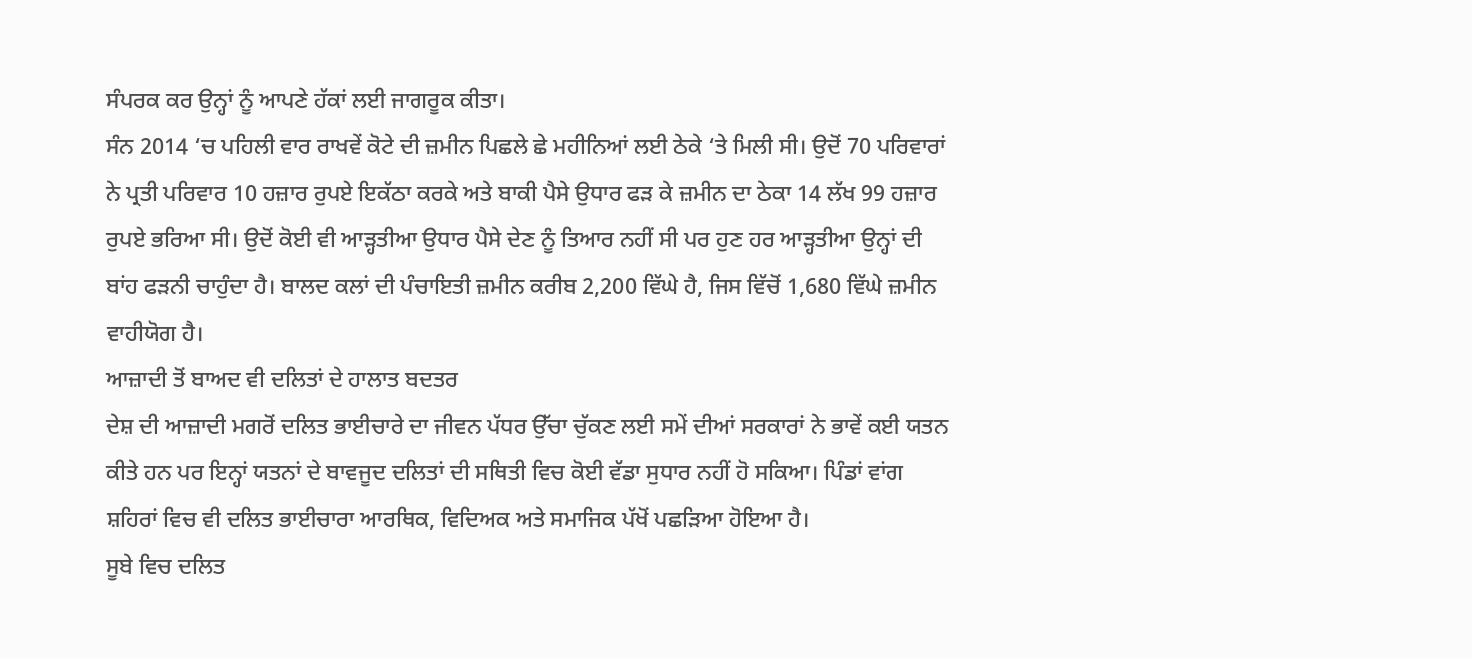ਸੰਪਰਕ ਕਰ ਉਨ੍ਹਾਂ ਨੂੰ ਆਪਣੇ ਹੱਕਾਂ ਲਈ ਜਾਗਰੂਕ ਕੀਤਾ।
ਸੰਨ 2014 ‘ਚ ਪਹਿਲੀ ਵਾਰ ਰਾਖਵੇਂ ਕੋਟੇ ਦੀ ਜ਼ਮੀਨ ਪਿਛਲੇ ਛੇ ਮਹੀਨਿਆਂ ਲਈ ਠੇਕੇ ‘ਤੇ ਮਿਲੀ ਸੀ। ਉਦੋਂ 70 ਪਰਿਵਾਰਾਂ ਨੇ ਪ੍ਰਤੀ ਪਰਿਵਾਰ 10 ਹਜ਼ਾਰ ਰੁਪਏ ਇਕੱਠਾ ਕਰਕੇ ਅਤੇ ਬਾਕੀ ਪੈਸੇ ਉਧਾਰ ਫੜ ਕੇ ਜ਼ਮੀਨ ਦਾ ਠੇਕਾ 14 ਲੱਖ 99 ਹਜ਼ਾਰ ਰੁਪਏ ਭਰਿਆ ਸੀ। ਉਦੋਂ ਕੋਈ ਵੀ ਆੜ੍ਹਤੀਆ ਉਧਾਰ ਪੈਸੇ ਦੇਣ ਨੂੰ ਤਿਆਰ ਨਹੀਂ ਸੀ ਪਰ ਹੁਣ ਹਰ ਆੜ੍ਹਤੀਆ ਉਨ੍ਹਾਂ ਦੀ ਬਾਂਹ ਫੜਨੀ ਚਾਹੁੰਦਾ ਹੈ। ਬਾਲਦ ਕਲਾਂ ਦੀ ਪੰਚਾਇਤੀ ਜ਼ਮੀਨ ਕਰੀਬ 2,200 ਵਿੱਘੇ ਹੈ, ਜਿਸ ਵਿੱਚੋਂ 1,680 ਵਿੱਘੇ ਜ਼ਮੀਨ ਵਾਹੀਯੋਗ ਹੈ।
ਆਜ਼ਾਦੀ ਤੋਂ ਬਾਅਦ ਵੀ ਦਲਿਤਾਂ ਦੇ ਹਾਲਾਤ ਬਦਤਰ
ਦੇਸ਼ ਦੀ ਆਜ਼ਾਦੀ ਮਗਰੋਂ ਦਲਿਤ ਭਾਈਚਾਰੇ ਦਾ ਜੀਵਨ ਪੱਧਰ ਉੱਚਾ ਚੁੱਕਣ ਲਈ ਸਮੇਂ ਦੀਆਂ ਸਰਕਾਰਾਂ ਨੇ ਭਾਵੇਂ ਕਈ ਯਤਨ ਕੀਤੇ ਹਨ ਪਰ ਇਨ੍ਹਾਂ ਯਤਨਾਂ ਦੇ ਬਾਵਜੂਦ ਦਲਿਤਾਂ ਦੀ ਸਥਿਤੀ ਵਿਚ ਕੋਈ ਵੱਡਾ ਸੁਧਾਰ ਨਹੀਂ ਹੋ ਸਕਿਆ। ਪਿੰਡਾਂ ਵਾਂਗ ਸ਼ਹਿਰਾਂ ਵਿਚ ਵੀ ਦਲਿਤ ਭਾਈਚਾਰਾ ਆਰਥਿਕ, ਵਿਦਿਅਕ ਅਤੇ ਸਮਾਜਿਕ ਪੱਖੋਂ ਪਛੜਿਆ ਹੋਇਆ ਹੈ।
ਸੂਬੇ ਵਿਚ ਦਲਿਤ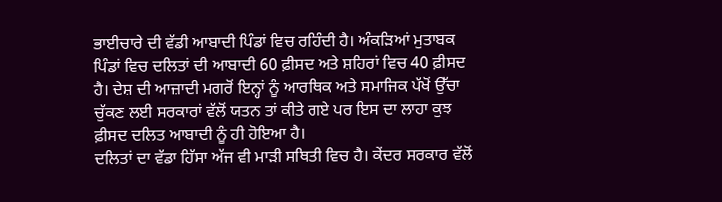ਭਾਈਚਾਰੇ ਦੀ ਵੱਡੀ ਆਬਾਦੀ ਪਿੰਡਾਂ ਵਿਚ ਰਹਿੰਦੀ ਹੈ। ਅੰਕੜਿਆਂ ਮੁਤਾਬਕ ਪਿੰਡਾਂ ਵਿਚ ਦਲਿਤਾਂ ਦੀ ਆਬਾਦੀ 60 ਫ਼ੀਸਦ ਅਤੇ ਸ਼ਹਿਰਾਂ ਵਿਚ 40 ਫ਼ੀਸਦ ਹੈ। ਦੇਸ਼ ਦੀ ਆਜ਼ਾਦੀ ਮਗਰੋਂ ਇਨ੍ਹਾਂ ਨੂੰ ਆਰਥਿਕ ਅਤੇ ਸਮਾਜਿਕ ਪੱਖੋਂ ਉੱਚਾ ਚੁੱਕਣ ਲਈ ਸਰਕਾਰਾਂ ਵੱਲੋਂ ਯਤਨ ਤਾਂ ਕੀਤੇ ਗਏ ਪਰ ਇਸ ਦਾ ਲਾਹਾ ਕੁਝ ਫ਼ੀਸਦ ਦਲਿਤ ਆਬਾਦੀ ਨੂੰ ਹੀ ਹੋਇਆ ਹੈ।
ਦਲਿਤਾਂ ਦਾ ਵੱਡਾ ਹਿੱਸਾ ਅੱਜ ਵੀ ਮਾੜੀ ਸਥਿਤੀ ਵਿਚ ਹੈ। ਕੇਂਦਰ ਸਰਕਾਰ ਵੱਲੋਂ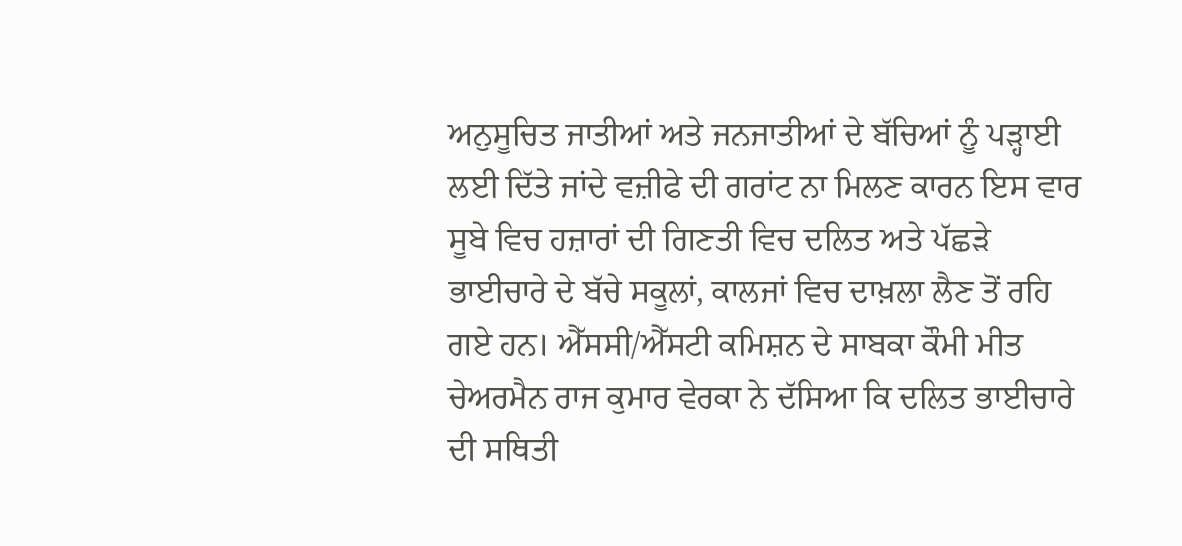ਅਨੁਸੂਚਿਤ ਜਾਤੀਆਂ ਅਤੇ ਜਨਜਾਤੀਆਂ ਦੇ ਬੱਚਿਆਂ ਨੂੰ ਪੜ੍ਹਾਈ ਲਈ ਦਿੱਤੇ ਜਾਂਦੇ ਵਜ਼ੀਫੇ ਦੀ ਗਰਾਂਟ ਨਾ ਮਿਲਣ ਕਾਰਨ ਇਸ ਵਾਰ ਸੂਬੇ ਵਿਚ ਹਜ਼ਾਰਾਂ ਦੀ ਗਿਣਤੀ ਵਿਚ ਦਲਿਤ ਅਤੇ ਪੱਛੜੇ ਭਾਈਚਾਰੇ ਦੇ ਬੱਚੇ ਸਕੂਲਾਂ, ਕਾਲਜਾਂ ਵਿਚ ਦਾਖ਼ਲਾ ਲੈਣ ਤੋਂ ਰਹਿ ਗਏ ਹਨ। ਐੱਸਸੀ/ਐੱਸਟੀ ਕਮਿਸ਼ਨ ਦੇ ਸਾਬਕਾ ਕੌਮੀ ਮੀਤ ਚੇਅਰਮੈਨ ਰਾਜ ਕੁਮਾਰ ਵੇਰਕਾ ਨੇ ਦੱਸਿਆ ਕਿ ਦਲਿਤ ਭਾਈਚਾਰੇ ਦੀ ਸਥਿਤੀ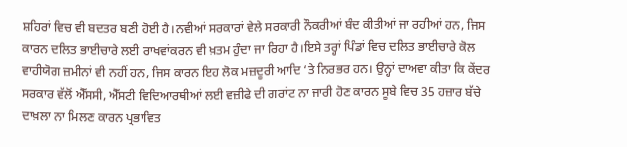ਸ਼ਹਿਰਾਂ ਵਿਚ ਵੀ ਬਦਤਰ ਬਣੀ ਹੋਈ ਹੈ।ਨਵੀਆਂ ਸਰਕਾਰਾਂ ਵੇਲੇ ਸਰਕਾਰੀ ਨੌਕਰੀਆਂ ਬੰਦ ਕੀਤੀਆਂ ਜਾ ਰਹੀਆਂ ਹਨ, ਜਿਸ ਕਾਰਨ ਦਲਿਤ ਭਾਈਚਾਰੇ ਲਈ ਰਾਖਵਾਂਕਰਨ ਵੀ ਖ਼ਤਮ ਹੁੰਦਾ ਜਾ ਰਿਹਾ ਹੈ।ਇਸੇ ਤਰ੍ਹਾਂ ਪਿੰਡਾਂ ਵਿਚ ਦਲਿਤ ਭਾਈਚਾਰੇ ਕੋਲ ਵਾਹੀਯੋਗ ਜ਼ਮੀਨਾਂ ਵੀ ਨਹੀਂ ਹਨ, ਜਿਸ ਕਾਰਨ ਇਹ ਲੋਕ ਮਜ਼ਦੂਰੀ ਆਦਿ ‘ਤੇ ਨਿਰਭਰ ਹਨ। ਉਨ੍ਹਾਂ ਦਾਅਵਾ ਕੀਤਾ ਕਿ ਕੇਂਦਰ ਸਰਕਾਰ ਵੱਲੋਂ ਐੱਸਸੀ, ਐੱਸਟੀ ਵਿਦਿਆਰਥੀਆਂ ਲਈ ਵਜ਼ੀਫੇ ਦੀ ਗਰਾਂਟ ਨਾ ਜਾਰੀ ਹੋਣ ਕਾਰਨ ਸੂਬੇ ਵਿਚ 35 ਹਜ਼ਾਰ ਬੱਚੇ ਦਾਖ਼ਲਾ ਨਾ ਮਿਲਣ ਕਾਰਨ ਪ੍ਰਭਾਵਿਤ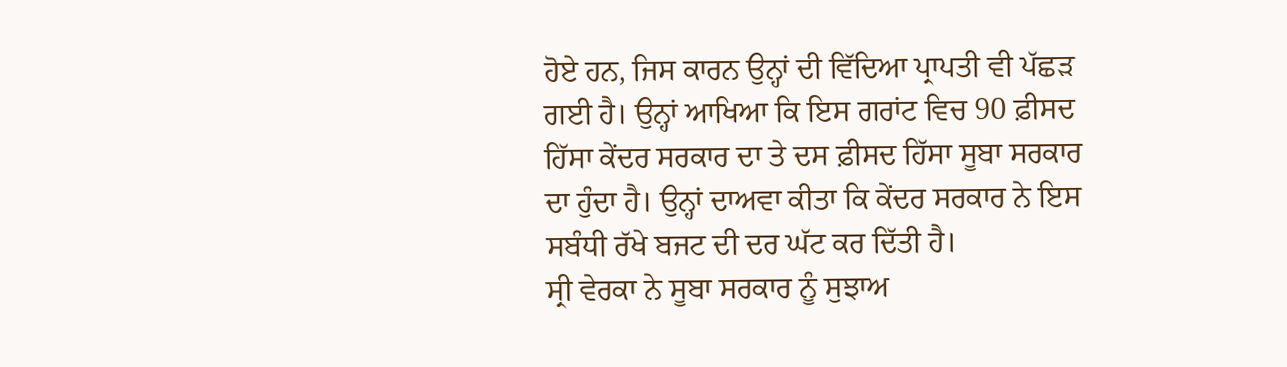ਹੋਏ ਹਨ, ਜਿਸ ਕਾਰਨ ਉਨ੍ਹਾਂ ਦੀ ਵਿੱਦਿਆ ਪ੍ਰਾਪਤੀ ਵੀ ਪੱਛੜ ਗਈ ਹੈ। ਉਨ੍ਹਾਂ ਆਖਿਆ ਕਿ ਇਸ ਗਰਾਂਟ ਵਿਚ 90 ਫ਼ੀਸਦ ਹਿੱਸਾ ਕੇਂਦਰ ਸਰਕਾਰ ਦਾ ਤੇ ਦਸ ਫ਼ੀਸਦ ਹਿੱਸਾ ਸੂਬਾ ਸਰਕਾਰ ਦਾ ਹੁੰਦਾ ਹੈ। ਉਨ੍ਹਾਂ ਦਾਅਵਾ ਕੀਤਾ ਕਿ ਕੇਂਦਰ ਸਰਕਾਰ ਨੇ ਇਸ ਸਬੰਧੀ ਰੱਖੇ ਬਜਟ ਦੀ ਦਰ ਘੱਟ ਕਰ ਦਿੱਤੀ ਹੈ।
ਸ੍ਰੀ ਵੇਰਕਾ ਨੇ ਸੂਬਾ ਸਰਕਾਰ ਨੂੰ ਸੁਝਾਅ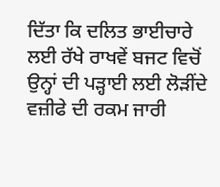ਦਿੱਤਾ ਕਿ ਦਲਿਤ ਭਾਈਚਾਰੇ ਲਈ ਰੱਖੇ ਰਾਖਵੇਂ ਬਜਟ ਵਿਚੋਂ ਉਨ੍ਹਾਂ ਦੀ ਪੜ੍ਹਾਈ ਲਈ ਲੋੜੀਂਦੇ ਵਜ਼ੀਫੇ ਦੀ ਰਕਮ ਜਾਰੀ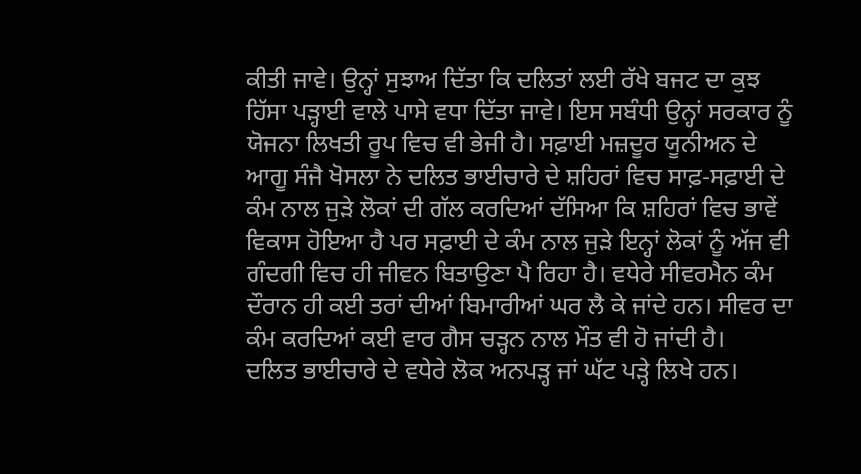ਕੀਤੀ ਜਾਵੇ। ਉਨ੍ਹਾਂ ਸੁਝਾਅ ਦਿੱਤਾ ਕਿ ਦਲਿਤਾਂ ਲਈ ਰੱਖੇ ਬਜਟ ਦਾ ਕੁਝ ਹਿੱਸਾ ਪੜ੍ਹਾਈ ਵਾਲੇ ਪਾਸੇ ਵਧਾ ਦਿੱਤਾ ਜਾਵੇ। ਇਸ ਸਬੰਧੀ ਉਨ੍ਹਾਂ ਸਰਕਾਰ ਨੂੰ ਯੋਜਨਾ ਲਿਖਤੀ ਰੂਪ ਵਿਚ ਵੀ ਭੇਜੀ ਹੈ। ਸਫ਼ਾਈ ਮਜ਼ਦੂਰ ਯੂਨੀਅਨ ਦੇ ਆਗੂ ਸੰਜੈ ਖੋਸਲਾ ਨੇ ਦਲਿਤ ਭਾਈਚਾਰੇ ਦੇ ਸ਼ਹਿਰਾਂ ਵਿਚ ਸਾਫ਼-ਸਫ਼ਾਈ ਦੇ ਕੰਮ ਨਾਲ ਜੁੜੇ ਲੋਕਾਂ ਦੀ ਗੱਲ ਕਰਦਿਆਂ ਦੱਸਿਆ ਕਿ ਸ਼ਹਿਰਾਂ ਵਿਚ ਭਾਵੇਂ ਵਿਕਾਸ ਹੋਇਆ ਹੈ ਪਰ ਸਫ਼ਾਈ ਦੇ ਕੰਮ ਨਾਲ ਜੁੜੇ ਇਨ੍ਹਾਂ ਲੋਕਾਂ ਨੂੰ ਅੱਜ ਵੀ ਗੰਦਗੀ ਵਿਚ ਹੀ ਜੀਵਨ ਬਿਤਾਉਣਾ ਪੈ ਰਿਹਾ ਹੈ। ਵਧੇਰੇ ਸੀਵਰਮੈਨ ਕੰਮ ਦੌਰਾਨ ਹੀ ਕਈ ਤਰਾਂ ਦੀਆਂ ਬਿਮਾਰੀਆਂ ਘਰ ਲੈ ਕੇ ਜਾਂਦੇ ਹਨ। ਸੀਵਰ ਦਾ ਕੰਮ ਕਰਦਿਆਂ ਕਈ ਵਾਰ ਗੈਸ ਚੜ੍ਹਨ ਨਾਲ ਮੌਤ ਵੀ ਹੋ ਜਾਂਦੀ ਹੈ।
ਦਲਿਤ ਭਾਈਚਾਰੇ ਦੇ ਵਧੇਰੇ ਲੋਕ ਅਨਪੜ੍ਹ ਜਾਂ ਘੱਟ ਪੜ੍ਹੇ ਲਿਖੇ ਹਨ।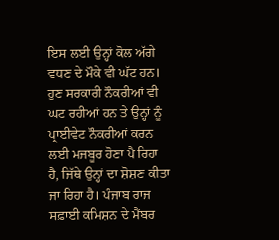ਇਸ ਲਈ ਉਨ੍ਹਾਂ ਕੋਲ ਅੱਗੇ ਵਧਣ ਦੇ ਮੌਕੇ ਵੀ ਘੱਟ ਹਨ। ਹੁਣ ਸਰਕਾਰੀ ਨੌਕਰੀਆਂ ਵੀ ਘਟ ਰਹੀਆਂ ਹਨ ਤੇ ਉਨ੍ਹਾਂ ਨੂੰ ਪ੍ਰਾਈਵੇਟ ਨੌਕਰੀਆਂ ਕਰਨ ਲਈ ਮਜਬੂਰ ਹੋਣਾ ਪੈ ਰਿਹਾ ਹੈ, ਜਿੱਥੇ ਉਨ੍ਹਾਂ ਦਾ ਸ਼ੋਸ਼ਣ ਕੀਤਾ ਜਾ ਰਿਹਾ ਹੈ। ਪੰਜਾਬ ਰਾਜ ਸਫ਼ਾਈ ਕਮਿਸ਼ਨ ਦੇ ਮੈਂਬਰ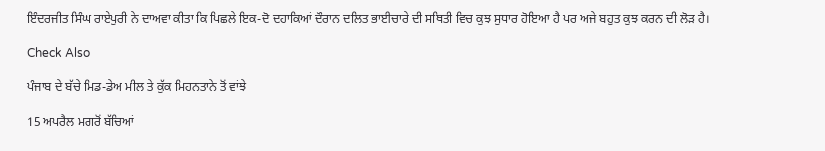ਇੰਦਰਜੀਤ ਸਿੰਘ ਰਾਏਪੁਰੀ ਨੇ ਦਾਅਵਾ ਕੀਤਾ ਕਿ ਪਿਛਲੇ ਇਕ-ਦੋ ਦਹਾਕਿਆਂ ਦੌਰਾਨ ਦਲਿਤ ਭਾਈਚਾਰੇ ਦੀ ਸਥਿਤੀ ਵਿਚ ਕੁਝ ਸੁਧਾਰ ਹੋਇਆ ਹੈ ਪਰ ਅਜੇ ਬਹੁਤ ਕੁਝ ਕਰਨ ਦੀ ਲੋੜ ਹੈ।

Check Also

ਪੰਜਾਬ ਦੇ ਬੱਚੇ ਮਿਡ-ਡੇਅ ਮੀਲ ਤੇ ਕੁੱਕ ਮਿਹਨਤਾਨੇ ਤੋਂ ਵਾਂਝੇ

15 ਅਪਰੈਲ ਮਗਰੋਂ ਬੱਚਿਆਂ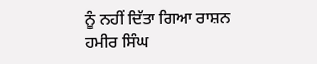ਨੂੰ ਨਹੀਂ ਦਿੱਤਾ ਗਿਆ ਰਾਸ਼ਨ ਹਮੀਰ ਸਿੰਘ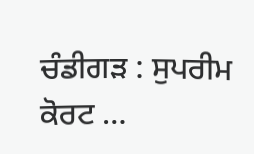ਚੰਡੀਗੜ : ਸੁਪਰੀਮ ਕੋਰਟ …